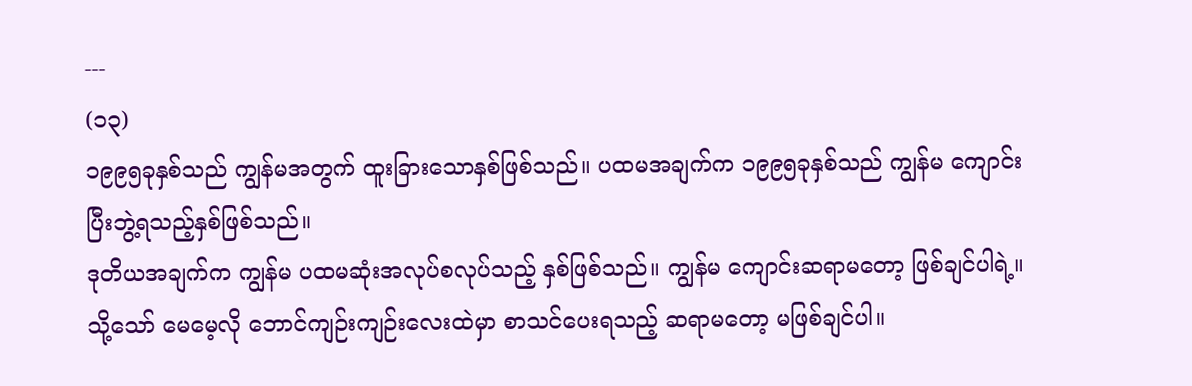---
(၁၃)
၁၉၉၅ခုနှစ်သည် ကျွန်မအတွက် ထူးခြားသောနှစ်ဖြစ်သည်။ ပထမအချက်က ၁၉၉၅ခုနှစ်သည် ကျွန်မ ကျောင်းပြီးဘွဲ့ရသည့်နှစ်ဖြစ်သည်။
ဒုတိယအချက်က ကျွန်မ ပထမဆုံးအလုပ်စလုပ်သည့် နှစ်ဖြစ်သည်။ ကျွန်မ ကျောင်းဆရာမတော့ ဖြစ်ချင်ပါရဲ့။ သို့သော် မေမေ့လို ဘောင်ကျဉ်းကျဉ်းလေးထဲမှာ စာသင်ပေးရသည့် ဆရာမတော့ မဖြစ်ချင်ပါ။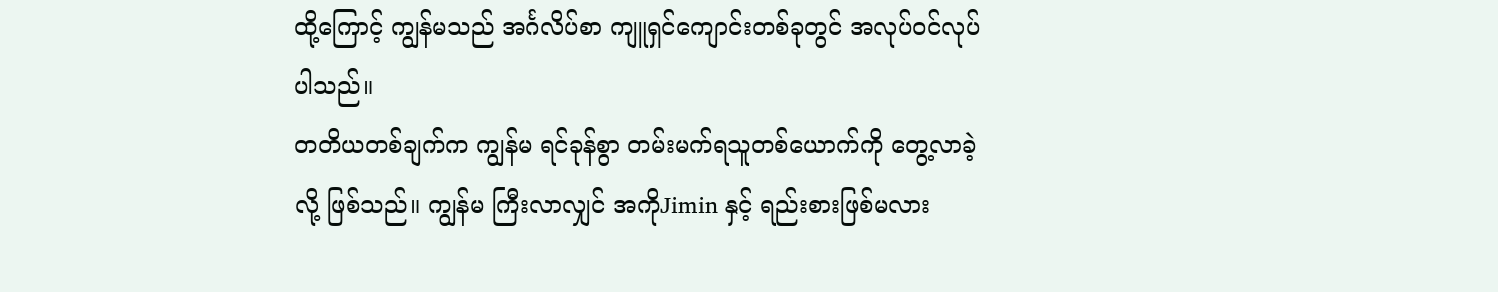ထို့ကြောင့် ကျွန်မသည် အင်္ဂလိပ်စာ ကျူရှင်ကျောင်းတစ်ခုတွင် အလုပ်ဝင်လုပ်ပါသည်။
တတိယတစ်ချက်က ကျွန်မ ရင်ခုန်စွာ တမ်းမက်ရသူတစ်ယောက်ကို တွေ့လာခဲ့လို့ ဖြစ်သည်။ ကျွန်မ ကြီးလာလျှင် အကိုJimin နှင့် ရည်းစားဖြစ်မလား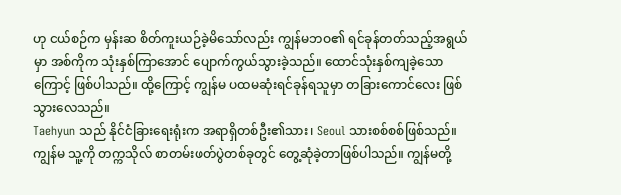ဟု ငယ်စဉ်က မှန်းဆ စိတ်ကူးယဉ်ခဲ့မိသော်လည်း ကျွန်မဘဝ၏ ရင်ခုန်တတ်သည့်အရွယ်မှာ အစ်ကိုက သုံးနှစ်ကြာအောင် ပျောက်ကွယ်သွားခဲ့သည်။ ထောင်သုံးနှစ်ကျခဲ့သောကြောင့် ဖြစ်ပါသည်။ ထို့ကြောင့် ကျွန်မ ပထမဆုံးရင်ခုန်ရသူမှာ တခြားကောင်လေး ဖြစ်သွားလေသည်။
Taehyun သည် နိုင်ငံခြားရေးရုံးက အရာရှိတစ်ဦး၏သား၊ Seoul သားစစ်စစ်ဖြစ်သည်။ ကျွန်မ သူ့ကို တက္ကသိုလ် စာတမ်းဖတ်ပွဲတစ်ခုတွင် တွေ့ဆုံခဲ့တာဖြစ်ပါသည်။ ကျွန်မတို့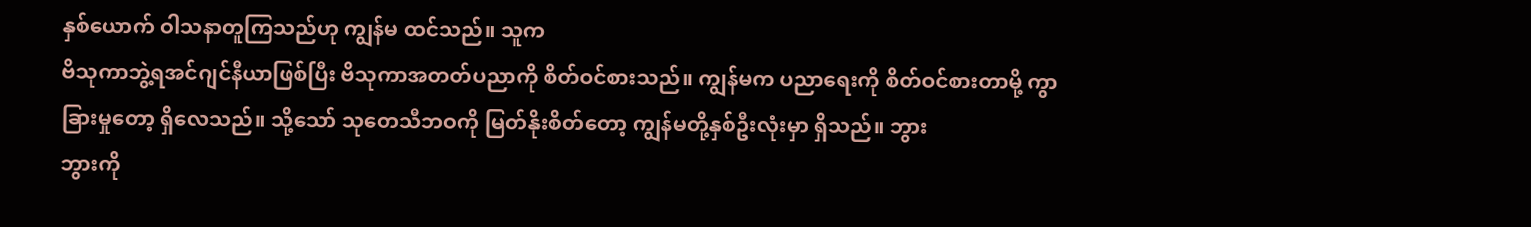နှစ်ယောက် ဝါသနာတူကြသည်ဟု ကျွန်မ ထင်သည်။ သူက
ဗိသုကာဘွဲ့ရအင်ဂျင်နီယာဖြစ်ပြီး ဗိသုကာအတတ်ပညာကို စိတ်ဝင်စားသည်။ ကျွန်မက ပညာရေးကို စိတ်ဝင်စားတာမို့ ကွာခြားမှုတော့ ရှိလေသည်။ သို့သော် သုတေသီဘဝကို မြတ်နိုးစိတ်တော့ ကျွန်မတို့နှစ်ဦးလုံးမှာ ရှိသည်။ ဘွား
ဘွားကို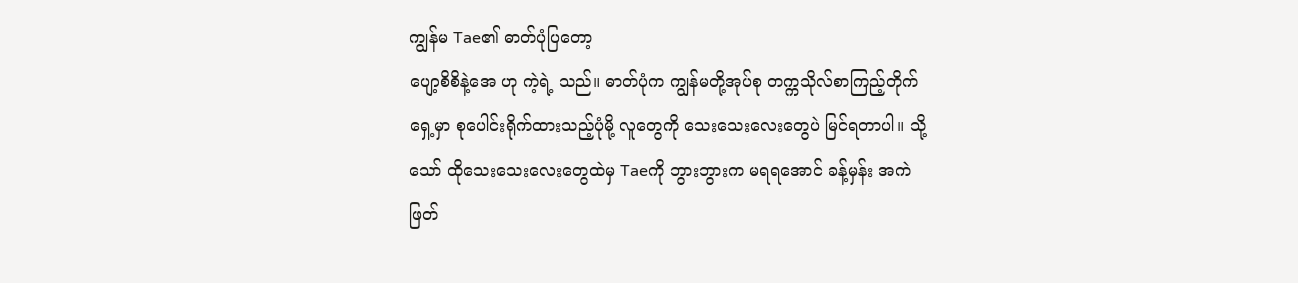ကျွန်မ Tae၏ ဓာတ်ပုံပြတော့
ပျော့စိစိနဲ့အေ ဟု ကဲ့ရဲ့ သည်။ ဓာတ်ပုံက ကျွန်မတို့အုပ်စု တက္ကသိုလ်စာကြည့်တိုက်ရှေ့မှာ စုပေါင်းရိုက်ထားသည့်ပုံမို့ လူတွေကို သေးသေးလေးတွေပဲ မြင်ရတာပါ။ သို့သော် ထိုသေးသေးလေးတွေထဲမှ Taeကို ဘွားဘွားက မရရအောင် ခန့်မှန်း အကဲဖြတ်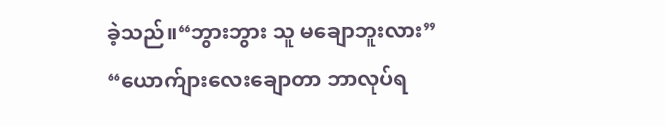ခဲ့သည်။“ဘွားဘွား သူ မချောဘူးလား”
“ယောက်ျားလေးချောတာ ဘာလုပ်ရ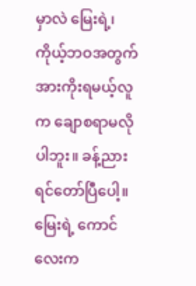မှာလဲ မြေးရဲ့၊ ကိုယ့်ဘဝအတွက် အားကိုးရမယ့်လူက ချောစရာမလိုပါဘူး။ ခန့်ညားရင်တော်ပြီပေါ့။ မြေးရဲ့ ကောင်လေးက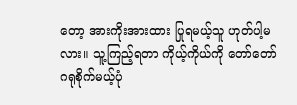တော့ အားကိုးအားထား ပြုရမယ့်သူ ဟုတ်ပါ့မလား။ သူ့ကြည့်ရတာ ကိုယ့်ကိုယ်ကို တော်တော် ဂရုစိုက်မယ့်ပုံ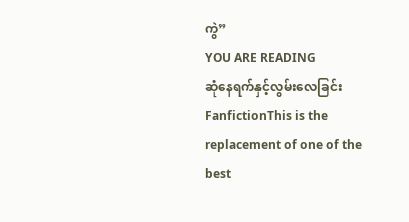ကွဲ”
YOU ARE READING
ဆုံနေရက်နှင့်လွမ်းလေခြင်း
FanfictionThis is the replacement of one of the best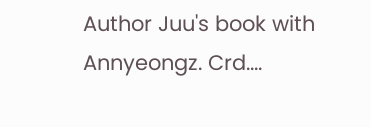Author Juu's book with Annyeongz. Crd....